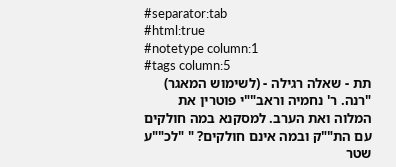#separator:tab
#html:true
#notetype column:1
#tags column:5
תת - שאלה רגילה - (לשימוש המאגר)    "רנה. ר' נחמיה וראב""י פוטרין את המלוה ואת הערב. למסקנא במה חולקים עם הת""ק ובמה אינם חולקים? " "לכ""ע שטר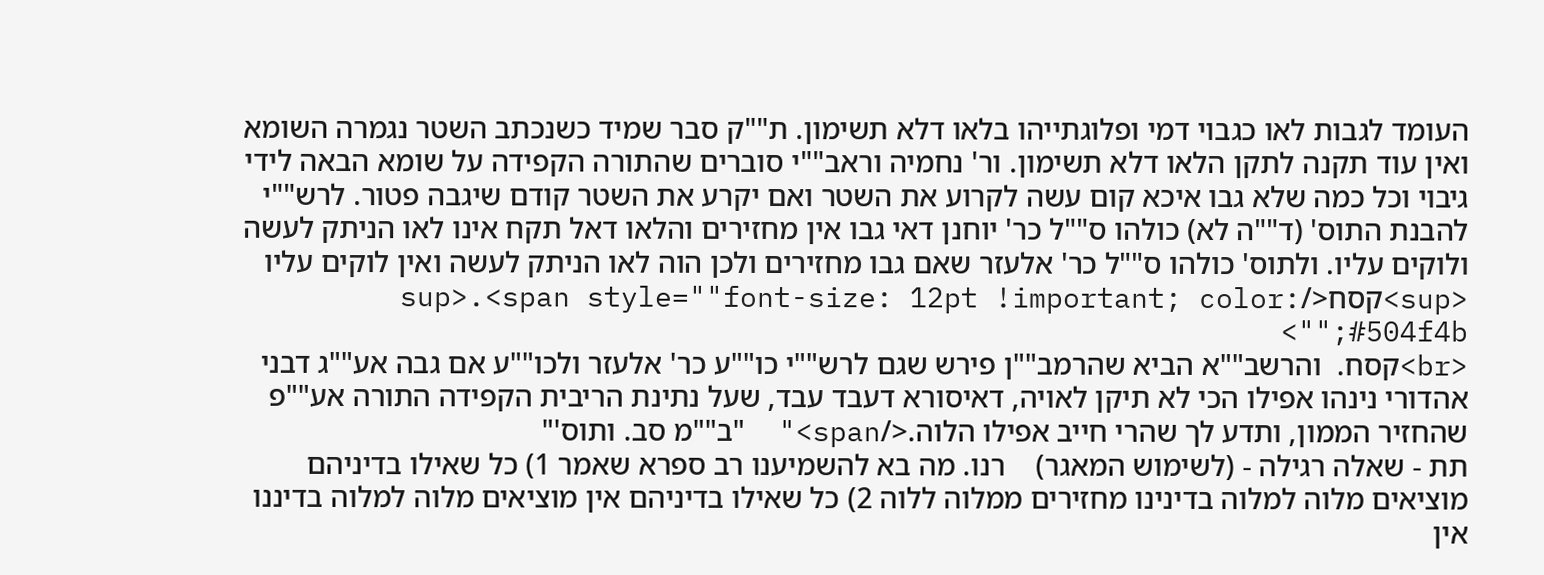העומד לגבות לאו כגבוי דמי ופלוגתייהו בלאו דלא תשימון. ת""ק סבר שמיד כשנכתב השטר נגמרה השומא ואין עוד תקנה לתקן הלאו דלא תשימון. ור' נחמיה וראב""י סוברים שהתורה הקפידה על שומא הבאה לידי גיבוי וכל כמה שלא גבו איכא קום עשה לקרוע את השטר ואם יקרע את השטר קודם שיגבה פטור. לרש""י להבנת התוס' (ד""ה לא) כולהו ס""ל כר' יוחנן דאי גבו אין מחזירים והלאו דאל תקח אינו לאו הניתק לעשה ולוקים עליו. ולתוס' כולהו ס""ל כר' אלעזר שאם גבו מחזירים ולכן הוה לאו הניתק לעשה ואין לוקים עליו <sup>קסח</sup>.<span style=""font-size: 12pt !important; color: #504f4b;"">
<br>קסח.  והרשב""א הביא שהרמב""ן פירש שגם לרש""י כו""ע כר' אלעזר ולכו""ע אם גבה אע""ג דבני אהדורי נינהו אפילו הכי לא תיקן לאויה, דאיסורא דעבד עבד, שעל נתינת הריבית הקפידה התורה אע""פ שהחזיר הממון, ותדע לך שהרי חייב אפילו הלוה.</span>"  "ב""מ סב. ותוס'"
תת - שאלה רגילה - (לשימוש המאגר)    רנו. מה בא להשמיענו רב ספרא שאמר 1) כל שאילו בדיניהם מוציאים מלוה למלוה בדינינו מחזירים ממלוה ללוה 2) כל שאילו בדיניהם אין מוציאים מלוה למלוה בדיננו אין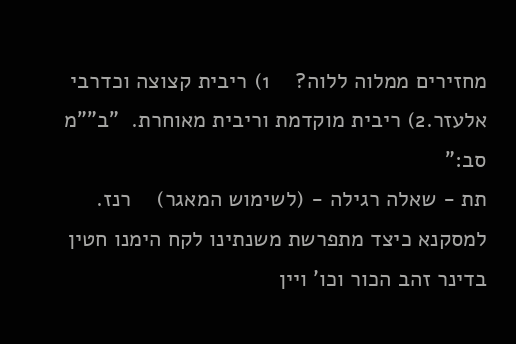מחזירים ממלוה ללוה?    1) ריבית קצוצה וכדרבי אלעזר.2) ריבית מוקדמת וריבית מאוחרת.  "ב""מ סב:"
תת - שאלה רגילה - (לשימוש המאגר)    רנז. למסקנא כיצד מתפרשת משנתינו לקח הימנו חטין בדינר זהב הכור וכו' ויין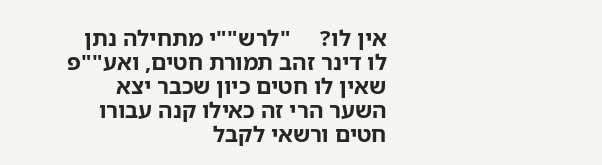אין לו?     "לרש""י מתחילה נתן לו דינר זהב תמורת חטים, ואע""פ שאין לו חטים כיון שכבר יצא השער הרי זה כאילו קנה עבורו חטים ורשאי לקבל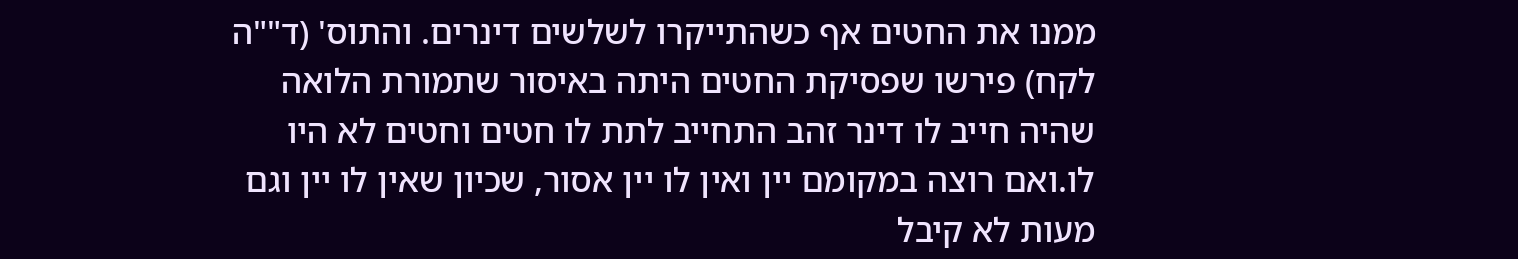ממנו את החטים אף כשהתייקרו לשלשים דינרים. והתוס' (ד""ה לקח) פירשו שפסיקת החטים היתה באיסור שתמורת הלואה שהיה חייב לו דינר זהב התחייב לתת לו חטים וחטים לא היו לו.ואם רוצה במקומם יין ואין לו יין אסור, שכיון שאין לו יין וגם מעות לא קיבל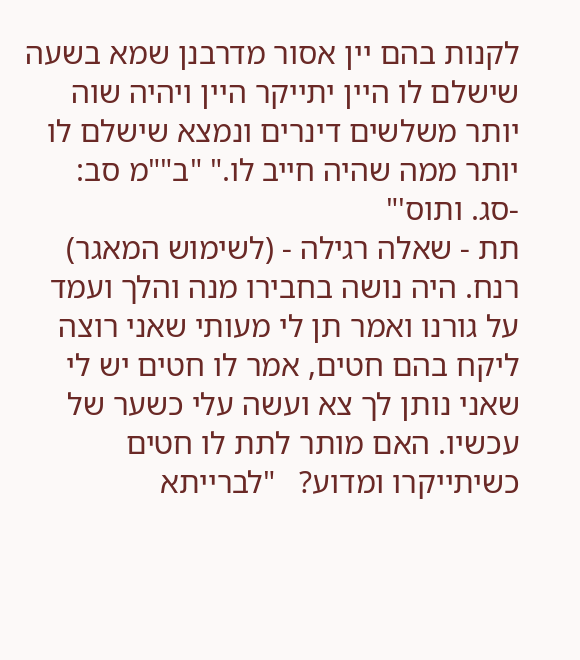לקנות בהם יין אסור מדרבנן שמא בשעה שישלם לו היין יתייקר היין ויהיה שוה יותר משלשים דינרים ונמצא שישלם לו יותר ממה שהיה חייב לו." "ב""מ סב: -סג. ותוס'"
תת - שאלה רגילה - (לשימוש המאגר)    רנח. היה נושה בחבירו מנה והלך ועמד על גורנו ואמר תן לי מעותי שאני רוצה ליקח בהם חטים, אמר לו חטים יש לי שאני נותן לך צא ועשה עלי כשער של עכשיו. האם מותר לתת לו חטים כשיתייקרו ומדוע?   "לברייתא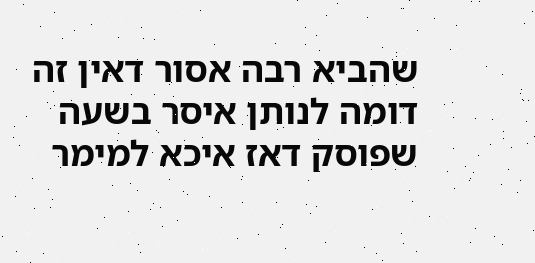שהביא רבה אסור דאין זה דומה לנותן איסר בשעה שפוסק דאז איכא למימר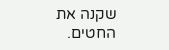שקנה את החטים.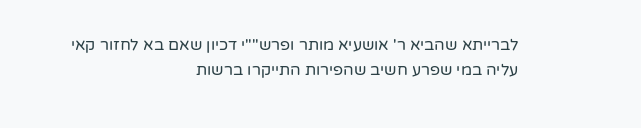לברייתא שהביא ר' אושעיא מותר ופרש""י דכיון שאם בא לחזור קאי עליה במי שפרע חשיב שהפירות התייקרו ברשות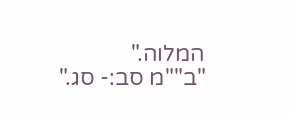המלוה."   "ב""מ סב:- סג."